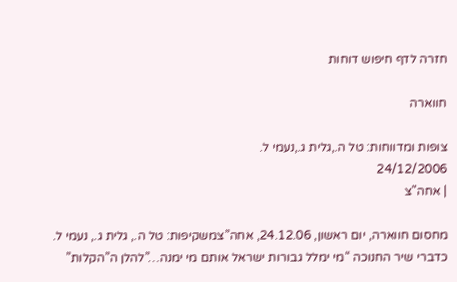חזרה לדף חיפוש דוחות

חווארה

צופות ומדווחות: טל ה.,גלית ג.,נעמי ל.
24/12/2006
| אחה"צ

מחסום חווארה, יום ראשון, 24.12.06, אחה”צמשקיפות: טל ה., גלית ג., נעמי ל. כדברי שיר החנוכה “מי ימלל גבורות ישראל אותם מי ימנה…”להלן ה”הקלות”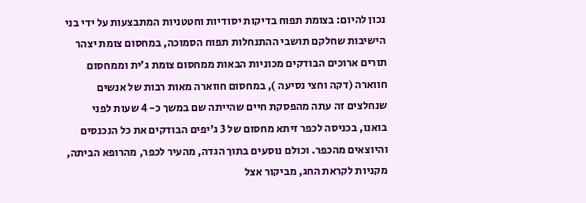נכון להיום: בצומת תפוח בדיקות יסודיות וחטטניות המתבצעות על ידי בני הישיבות שחלקם תושבי ההתנחלות תפוח הסמוכה, במחסום צומת יצהר תורים ארוכים הבודקים מכוניות הבאות ממחסום צומת ג’ית וממחסום חווארה (דקה וחצי נסיעה ), במחסום חווארה מאות רבות של אנשים שנחלצים זה עתה מהפסקת חיים שהייתה שם במשך כ- 4 שעות לפני בואנו, בכניסה לכפר זיתא מחסום של 3 ג’יפים הבודקים את כל הנכנסים והיוצאים מהכפר. וכולם נוסעים בתוך הגדה, מהעיר לכפר, מהרופא הביתה, מקניות לקראת החג, מביקור אצל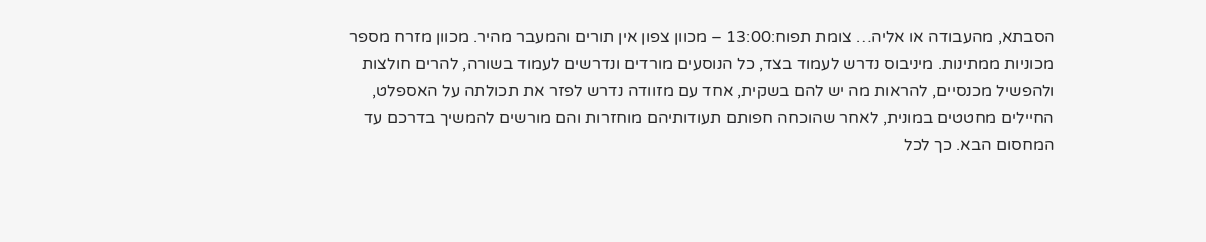הסבתא, מהעבודה או אליה… צומת תפוח:13:00 – מכוון צפון אין תורים והמעבר מהיר. מכוון מזרח מספר מכוניות ממתינות. מיניבוס נדרש לעמוד בצד, כל הנוסעים מורדים ונדרשים לעמוד בשורה, להרים חולצות ולהפשיל מכנסיים, להראות מה יש להם בשקית, אחד עם מזוודה נדרש לפזר את תכולתה על האספלט, החיילים מחטטים במונית, לאחר שהוכחה חפותם תעודותיהם מוחזרות והם מורשים להמשיך בדרכם עד המחסום הבא. כך לכל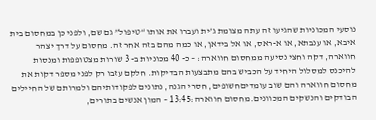נוסעי המכוניות שהגיעו זה עתה מצומת ג’ית ועברו את אותו “טיפול” גם שם, ולפני כן במחסום בית איבא, או ענבתא, או א-ראס, או אל בידאן, או כמה מהם בזה אחר זה. מחסום על דרך יצהר חווארה, דקה וחצי נסיעה ממחסום חווארה: – כ- 40 מכוניות ב- 3 שורות מצטופפות ומנסות להיכנס למסלול היחיד על הכביש בהם מתבצעות הבדיקות. חלקם עזבו רק לפני מספר דקות את מחסום חווארה והם שוב עומדיםחשופים, חסרי הגנה, נתונים לפקודותיהם ולמרותם של החיילים הבודקים והנשקים המכוונים.מחסום חווארה:13:45 – המון אנשים בתורים,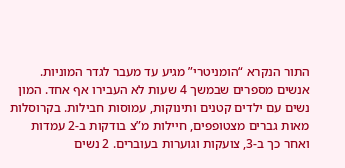התור הנקרא “הומניטרי” מגיע עד מעבר לגדר המוניות. אנשים מספרים שבמשך 4 שעות לא העבירו אף אחד. המון נשים עם ילדים קטנים ותינוקות, עמוסות חבילות. בקרוסלות מאות גברים מצטופפים, חיילות מ”צ בודקות ב-2 עמדות ואחר כך ב-3, צועקות וגוערות בעוברים. 2 נשים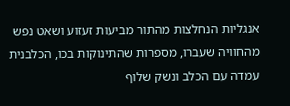אנגליות הנחלצות מהתור מביעות זעזוע ושאט נפש מהחוויה שעברו, מספרות שהתינוקות בכו, הכלבנית עמדה עם הכלב ונשק שלוף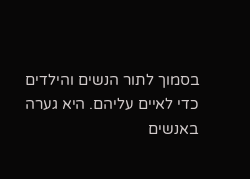בסמוך לתור הנשים והילדים כדי לאיים עליהם. היא גערה באנשים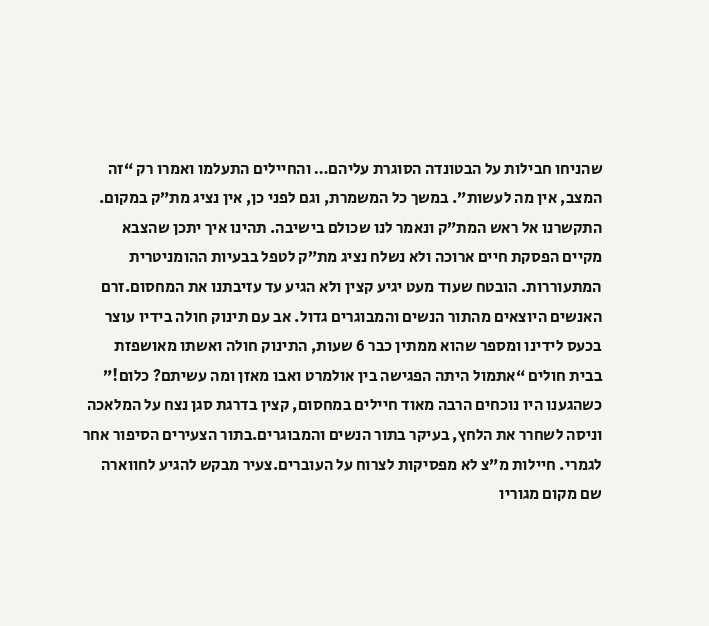שהניחו חבילות על הבטונדה הסוגרת עליהם… והחיילים התעלמו ואמרו רק “זה המצב, אין מה לעשות”. במשך כל המשמרת, וגם לפני כן, אין נציג מת”ק במקום. התקשרנו אל ראש המת”ק ונאמר לנו שכולם בישיבה. תהינו איך יתכן שהצבא מקיים הפסקת חיים ארוכה ולא נשלח נציג מת”ק לטפל בבעיות ההומניטרית המתעוררות. הובטח שעוד מעט יגיע קצין ולא הגיע עד עזיבתנו את המחסום.זרם האנשים היוצאים מהתור הנשים והמבוגרים גדול. אב עם תינוק חולה בידיו עוצר בכעס לידינו ומספר שהוא ממתין כבר 6 שעות, התינוק חולה ואשתו מאושפזת בבית חולים “אתמול היתה הפגישה בין אולמרט ואבו מאזן ומה עשיתם? כלום!” כשהגענו היו נוכחים הרבה מאוד חיילים במחסום, קצין בדרגת סגן נצח על המלאכה וניסה לשחרר את הלחץ, בעיקר בתור הנשים והמבוגרים.בתור הצעירים הסיפור אחר לגמרי. חיילות מ”צ לא מפסיקות לצרוח על העוברים.צעיר מבקש להגיע לחווארה שם מקום מגוריו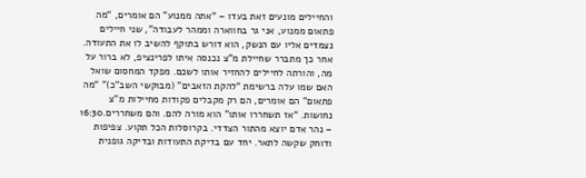והחיילים מונעים זאת בעדו – “אתה ממנוע” הם אומרים, “מה פתאום ממנוע, אני גר בחווארה וממהר לעבודה”, שני חיילים נצמדים אליו עם הנשק, הוא דורש בתוקף להשיב לו את התעודה. אחר כך מתברר שחיילת מ”צ נכנסה איתו לפרינציפ, לא ברור על מה, והורתה לחיילים להחזיר אותו לשכם. מפקד המחסום שואל האם שמו עלה ברשימת “להקת הזאבים” (מבוקשי השב”כ)” “מה פתאום” הם אומרים, הם רק מקבלים פקודות מחיילות מ”צ נחושות. “אז תשחררו אותו” הוא מורה להם. והם משחררים.16:30 – נהר אדם יוצא מהתור הצדדי. בקרוסלות הכל תקוע. צפיפות ודוחק שקשה לתאר. יחד עם בדיקת התעודות ובדיקה גופנית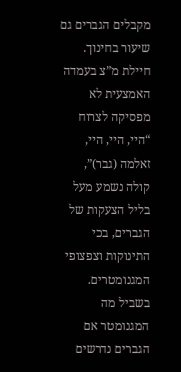מקבלים הגברים גם שיעור בחינוך. חיילת מ”צ בעמדה האמצעית לא מפסיקה לצרוח “היי, היי, היי, זאלמה (גבר)”, קולה נשמע מעל בליל הצעקות של הגברים, בכי התינוקות וצפצופי המגנומטרים. בשביל מה המגנומטר אם הגברים נדרשים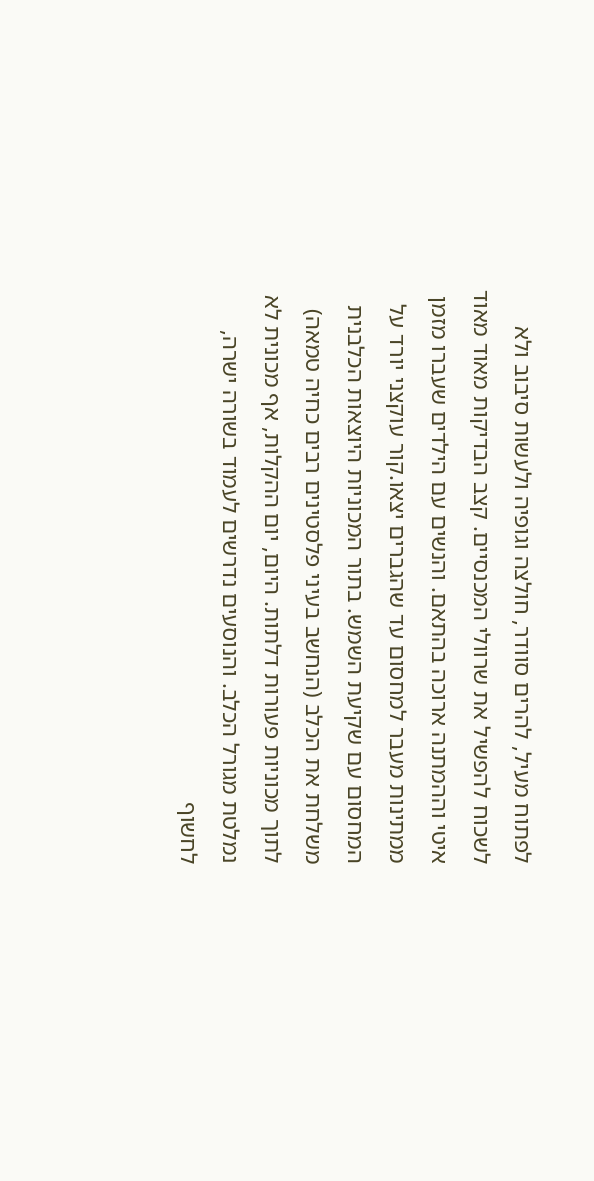לפתוח מעיל, להרים סוודר, חולצה וגופיה ולעשות סיבוב ולא לשכוח להפשיל את שרוולי המכנסיים. קצב הבדיקות מאוד מאוד איטי וההמתנה ארוכה בהתאם. והנשים עם הילדים שעברו מזמן ממתינות מעבר למחסום עד שהגברים יצאו.קור עוקצני יורד על המחסום עם שקיעת השמש. בתור המכוניות היוצאות הכלבנית משלחת את הכלב (הנחשב בעיני פלסטינים רבים כחיה טמאה) לתוך מכוניות פעורות דלתות. היום, יום ההקלות, אף מכונית לא נמלטת מגורל הכלב. והנוסעים נדרשים לעמוד בשורה ישרה, לחשוף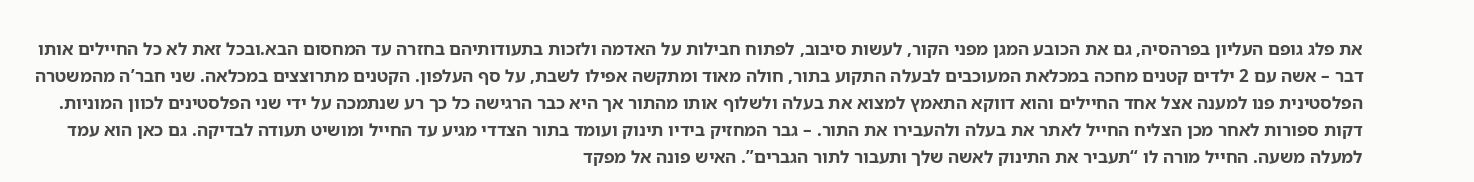את פלג גופם העליון בפרהסיה, גם את הכובע המגן מפני הקור, לעשות סיבוב, לפתוח חבילות על האדמה ולזכות בתעודותיהם בחזרה עד המחסום הבא.ובכל זאת לא כל החיילים אותו דבר – אשה עם 2 ילדים קטנים מחכה במכלאת המעוכבים לבעלה התקוע בתור, חולה מאוד ומתקשה אפילו לשבת, על סף העלפון. הקטנים מתרוצצים במכלאה. שני חבר’ה מהמשטרה הפלסטינית פנו למענה אצל אחד החיילים והוא דווקא התאמץ למצוא את בעלה ולשלוף אותו מהתור אך היא כבר הרגישה כל כך רע שנתמכה על ידי שני הפלסטינים לכוון המוניות. דקות ספורות לאחר מכן הצליח החייל לאתר את בעלה ולהעבירו את התור. – גבר המחזיק בידיו תינוק ועומד בתור הצדדי מגיע עד החייל ומושיט תעודה לבדיקה. גם כאן הוא עמד למעלה משעה. החייל מורה לו “תעביר את התינוק לאשה שלך ותעבור לתור הגברים”. האיש פונה אל מפקד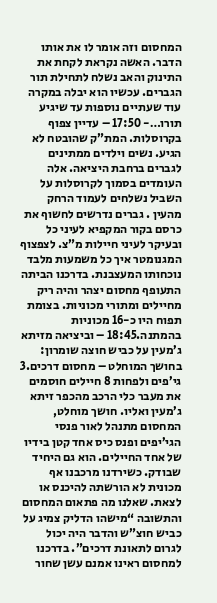המחסום וזה אומר לו את אותו הדבר. האשה נקראת לקחת את התינוק והאב נשלח לתחילת תור הגברים. עכשיו הוא יבלה במקרה עוד שעתיים נוספות עד שיגיע תורו…- 17:50 – עדיין צפוף בקרוסלות. המת”ק שהובטח לא הגיע. נשים וילדים ממתינים לגברים ברחבת היציאה. אלה העומדים בסמוך לקרוסלות על השביל נשלחים לעמוד הרחק מהעין . גברים נדרשים לחשוף את כרסם בקור המקפיא לעיני כל ובעיקר לעיני חיילות מ”צ. לצפצוף המגנומטר איך כל משמעות מלבד נוכחותו המעצבנת. בדרכנו הביתה התעופף מחסום יצהר והיה ריק מחיילים ומתורי מכוניות. בצומת תפוח היו כ-16 מכוניות בהמתנה.18:45 – וביציאה מזיתא ג’מעין על כביש חוצה שומרון: בחושך המוחלט – מחסום דרכים.3 גי’פים ולפחות 8 חיילים חוסמים את מעבר כלי הרכב מהכפר זיתא ג’מעין ואליו. חושך מוחלט, המחסום מתנהל לאור פנסי הגי’יפים ופנס כיס אחד קטן בידיו של אחד החיילים. הוא גם היחיד שבודק. כשירדנו מרכבנו אף מכונית לא הורשתה להיכנס או לצאת. שאלנו מה פתאום המחסום והתשובה “מישהו הדליק צמיג על כביש חוצ”ש והדבר היה יכול לגרום לתאונת דרכים”. בדרכנו למחסום ראינו אמנם עשן שחור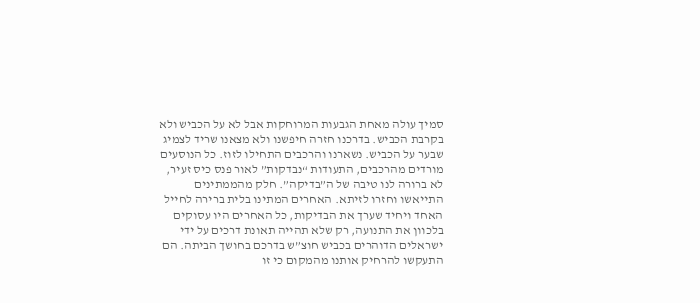סמיך עולה מאחת הגבעות המרוחקות אבל לא על הכביש ולא בקרבת הכביש. בדרכנו חזרה חיפשנו ולא מצאנו שריד לצמיג שבער על הכביש. נשארנו והרכבים התחילו לזוז. כל הנוסעים מורדים מהרכבים, התעודות “נבדקות” לאור פנס כיס זעיר, לא ברורה לנו טיבה של ה”בדיקה”. חלק מהממתינים התייאשו וחזרו לזיתא. האחרים המתינו בלית ברירה לחייל האחד ויחיד שערך את הבדיקות, כל האחרים היו עסוקים בלכוון את התנועה, רק שלא תהייה תאונת דרכים על ידי ישראלים הדוהרים בכביש חוצ”ש בדרכם בחושך הביתה. הם התעקשו להרחיק אותנו מהמקום כי זו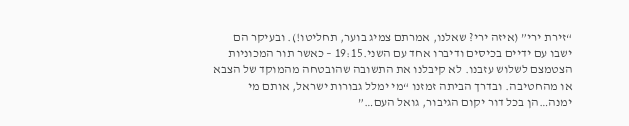“זירת ירי” (איזה ירי? שאלנו, אמרתם צמיג בוער, תחליטו!). ובעיקר הם ישבו עם ידיים בכיסים ודיברו אחד עם השני.19:15 – כאשר תור המכוניות הצטמצם לשלוש עזבנו. לא קיבלנו את התשובה שהובטחה מהמוקד של הצבא או מהחטיבה. ובדרך הביתה זמזנו “מי ימלל גבורות ישראל, אותם מי ימנה…הן בכל דור יקום הגיבור, גואל העם…”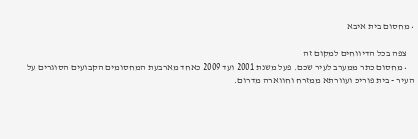• מחסום בית איבא

    צפה בכל הדיווחים למקום זה
    • מחסום כתר ממערב לעיר שכם. פעל משנת 2001 ועד 2009 כאחד מארבעת המחסומים הקבועים הסוגרים על העיר - בית פוריכּ ועוורתא ממזרח וחווארה מדרום.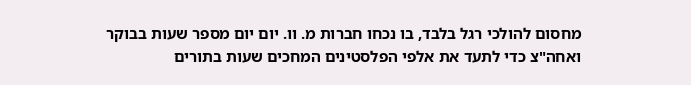מחסום להולכי רגל בלבד, בו נכחו חברות מ. וו. יום יום מספר שעות בבוקר  ואחה"צ כדי לתעד את אלפי הפלסטינים המחכים שעות בתורים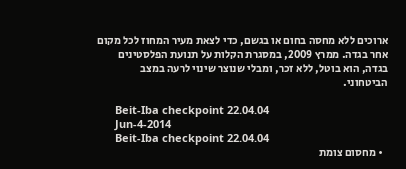ארוכים ללא מחסה בחום או בגשם, כדי לצאת מעיר המחוז לכל מקום אחר בגדה. ממרץ 2009, במסגרת הקלות על תנועת הפלסטינים בגדה, הוא בוטל, ללא זכר, ומבלי שנוצר שינוי לרעה במצב הביטחוני.

      Beit-Iba checkpoint 22.04.04
      Jun-4-2014
      Beit-Iba checkpoint 22.04.04
  • מחסום צומת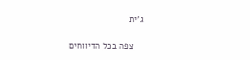ג'ית

    צפה בכל הדיווחים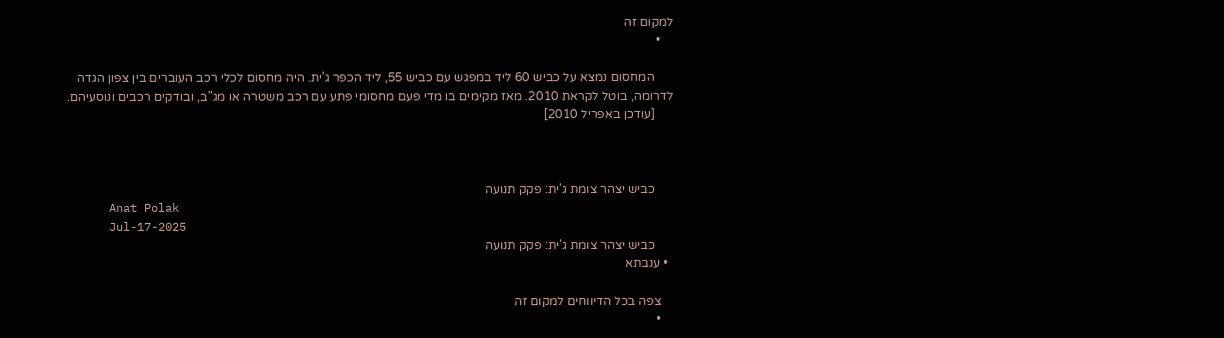למקום זה
    •

      המחסום נמצא על כביש 60 ליד במפגש עם כביש 55, ליד הכפר ג'ית. היה מחסום לכלי רכב העוברים בין צפון הגדה לדרומה, בוטל לקראת 2010. מאז מקימים בו מדי פעם מחסומי פתע עם רכב משטרה או מג"ב, ובודקים רכבים ונוסעיהם.
      [עודכן באפריל 2010]



      כביש יצהר צומת ג'ית: פקק תנועה
      Anat Polak
      Jul-17-2025
      כביש יצהר צומת ג'ית: פקק תנועה
  • ענבתא

    צפה בכל הדיווחים למקום זה
    •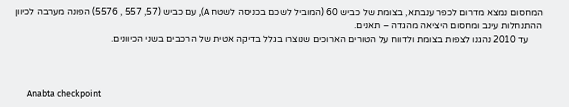המחסום נמצא מדרום לכפר ענבתא, בצומת של כביש 60 (המוביל לשכם בכניסה לשטח A), עם כביש (57, 557 , 5576) הפונה מערבה לכיוון ההתנחלות עינב ומחסום היציאה מהגדה – תאנים.
      עד 2010 נהגנו לצפות בצומת ולדווח על הטורים הארוכים שנוצרו בגלל בדיקה אטית של הרכבים בשני הכיוונים.



      Anabta checkpoint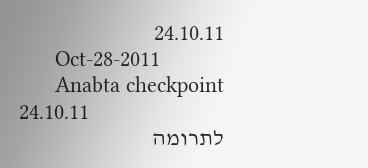24.10.11
      Oct-28-2011
      Anabta checkpoint 24.10.11
לתרומה